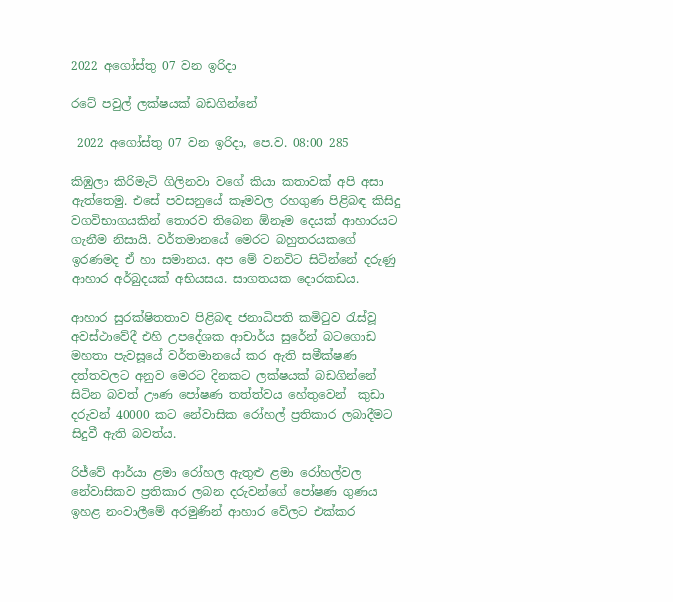2022 අගෝස්තු 07 වන ඉරිදා

රටේ පවුල් ලක්ෂයක් බඩගින්නේ

 2022 අගෝස්තු 07 වන ඉරිදා, පෙ.ව. 08:00 285

කිඹුලා කිරිමැටි ගිලිනවා වගේ කියා කතාවක් අපි අසා ඇත්තෙමු. එසේ පවසනුයේ කෑමවල රහගුණ පිළිබඳ කිසිදු වගවිභාගයකින් තොරව තිබෙන ඕනෑම දෙයක් ආහාරයට ගැනීම නිසායි. වර්තමානයේ මෙරට බහුතරයකගේ ඉරණමද ඒ හා සමානය. අප මේ වනවිට සිටින්නේ දරුණු ආහාර අර්බුදයක් අභියසය. සාගතයක දොරකඩය.

ආහාර සුරක්ෂිතතාව පිළිබඳ ජනාධිපති කමිටුව රැස්වූ අවස්ථාවේදී එහි උපදේශක ආචාර්ය සුරේන් බටගොඩ මහතා පැවසූයේ වර්තමානයේ කර ඇති සමීක්ෂණ දත්තවලට අනුව මෙරට දිනකට ලක්ෂයක් බඩගින්නේ සිටින බවත් ඌණ පෝෂණ තත්ත්වය හේතුවෙන්  කුඩා දරුවන් 40000 කට නේවාසික රෝහල් ප්‍රතිකාර ලබාදීමට සිදුවී ඇති බවත්ය.

රිජ්වේ ආර්යා ළමා රෝහල ඇතුළු ළමා රෝහල්වල නේවාසිකව ප්‍රතිකාර ලබන දරුවන්ගේ පෝෂණ ගුණය ඉහළ නංවාලීමේ අරමුණින් ආහාර වේලට එක්කර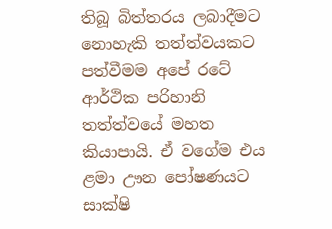තිබූ බිත්තරය ලබාදීමට නොහැකි තත්ත්වයකට පත්වීමම අපේ රටේ ආර්ථික පරිහානි තත්ත්වයේ මහත කියාපායි. ඒ වගේම එය ළමා ඌන පෝෂණයට සාක්ෂි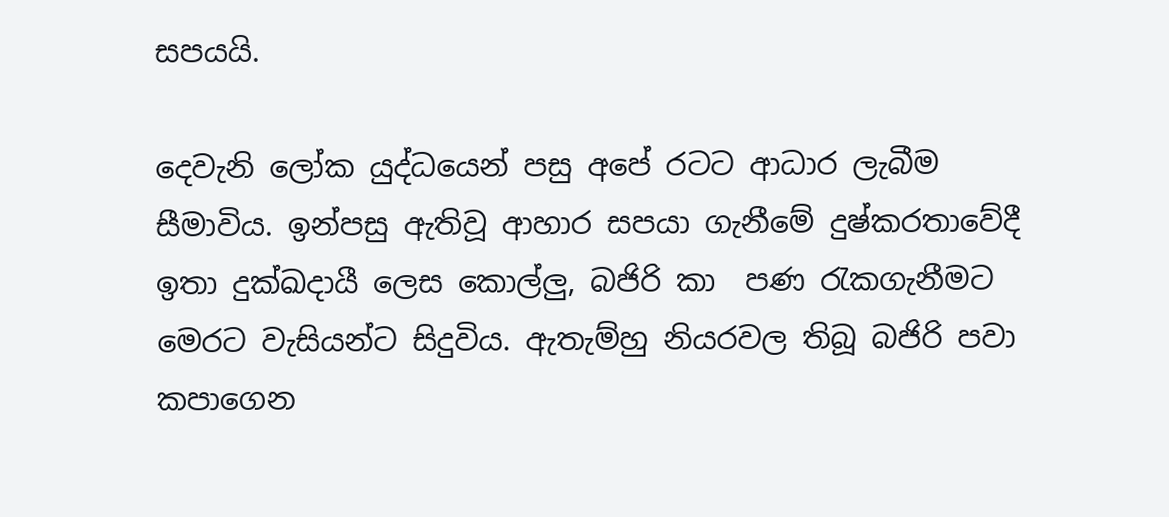සපයයි.

දෙවැනි ලෝක යුද්ධයෙන් පසු අපේ රටට ආධාර ලැබීම සීමාවිය. ඉන්පසු ඇතිවූ ආහාර සපයා ගැනීමේ දුෂ්කරතාවේදී ඉතා දුක්ඛදායී ලෙස කොල්ලු, බජිරි කා  පණ රැකගැනීමට  මෙරට වැසියන්ට සිදුවිය. ඇතැම්හු නියරවල තිබූ බජිරි පවා කපාගෙන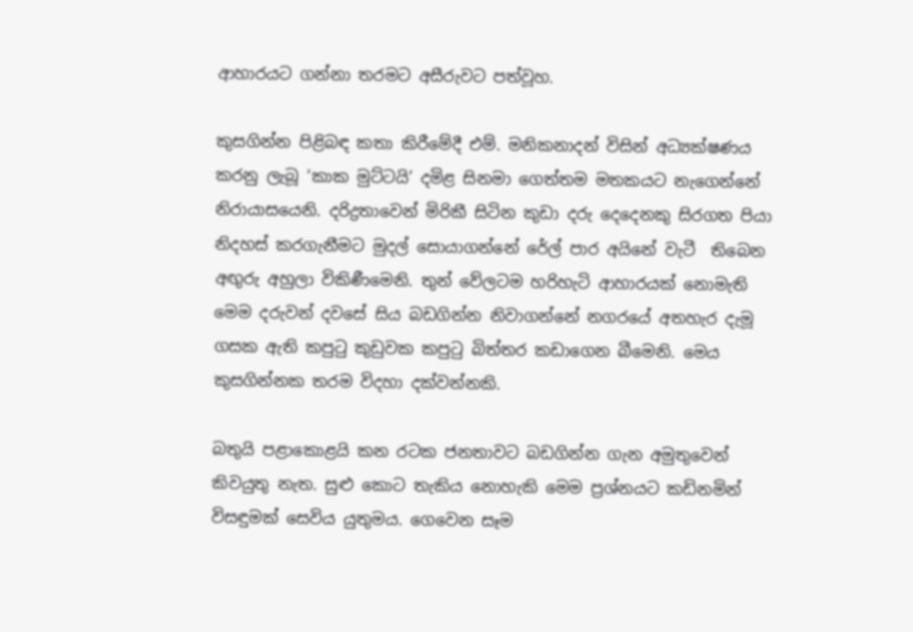ආහාරයට ගන්නා තරමට අසීරුවට පත්වූහ.

කුසගින්න පිළිබඳ කතා කිරීමේදී එම්. මනිකනාදන් විසින් අධ්‍යක්ෂණය කරනු ලැබූ ‘කාක මුට්ටයි’ දමිළ සිනමා ගෙත්තම මතකයට නැගෙන්නේ නිරායාසයෙනි. දරිද්‍රතාවෙන් මිරිකී සිටින කුඩා දරු දෙදෙනකු සිරගත පියා නිදහස් කරගැනීමට මුදල් සොයාගන්නේ රේල් පාර අයිනේ වැටී  තිබෙන අඟුරු අහුලා විකිණීමෙනි. තුන් වේලටම හරිහැටි ආහාරයක් නොමැති මෙම දරුවන් දවසේ සිය බඩගින්න නිවාගන්නේ නගරයේ අතහැර දැමූ ගසක ඇති කපුටු කුඩුවක කපුටු බිත්තර කඩාගෙන බීමෙනි. මෙය කුසගින්නක තරම විදහා දක්වන්නකි.

බතුයි පළාකොළයි කන රටක ජනතාවට බඩගින්න ගැන අමුතුවෙන් කිවයුතු නැත. සුළු කොට තැකිය නොහැකි මෙම ප්‍රශ්නයට කඩිනමින් විසඳුමක් සෙවිය යුතුමය. ගෙවෙන සෑම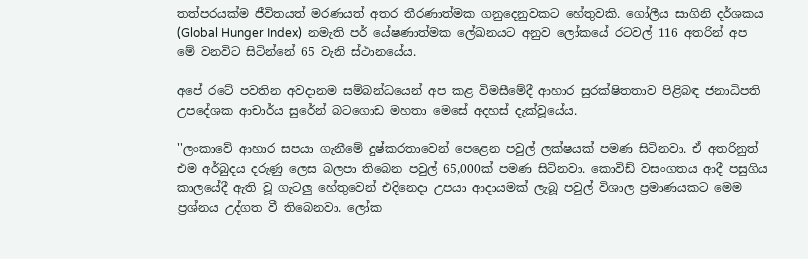තත්පරයක්ම ජීවිතයත් මරණයත් අතර තීරණාත්මක ගනුදෙනුවකට හේතුවකි. ගෝලීය සාගිනි දර්ශකය (Global Hunger Index)  නමැති පර් යේෂණාත්මක ලේඛනයට අනුව ලෝකයේ රටවල් 116 අතරින් අප මේ වනවිට සිටින්නේ 65 වැනි ස්ථානයේය.

අපේ රටේ පවතින අවදානම සම්බන්ධයෙන් අප කළ විමසීමේදී ආහාර සුරක්ෂිතතාව පිළිබඳ ජනාධිපති උපදේශක ආචාර්ය සුරේන් බටගොඩ මහතා මෙසේ අදහස් දැක්වූයේය.

''ලංකාවේ ආහාර සපයා ගැනීමේ දුෂ්කරතාවෙන් පෙළෙන පවුල් ලක්ෂයක් පමණ සිටිනවා. ඒ අතරිනුත් එම අර්බුදය දරුණු ලෙස බලපා තිබෙන පවුල් 65,000ක් පමණ සිටිනවා. කොවිඩ් වසංගතය ආදී පසුගිය කාලයේදී ඇති වූ ගැටලු හේතුවෙන් එදිනෙදා උපයා ආදායමක් ලැබූ පවුල් විශාල ප්‍රමාණයකට මෙම ප්‍රශ්නය උද්ගත වී තිබෙනවා. ලෝක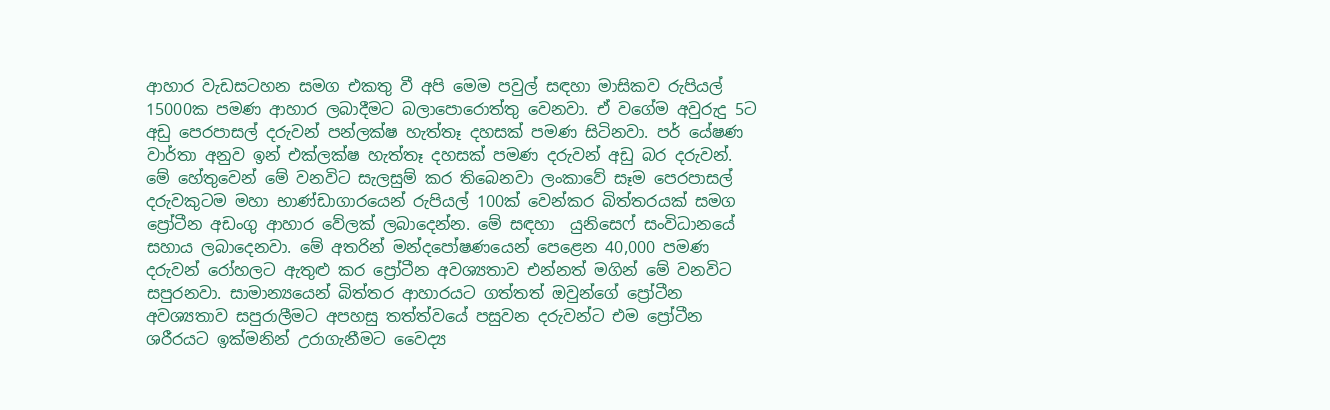ආහාර වැඩසටහන සමග එකතු වී අපි මෙම පවුල් සඳහා මාසිකව රුපියල් 15000ක පමණ ආහාර ලබාදීමට බලාපොරොත්තු වෙනවා. ඒ වගේම අවුරුදු 5ට අඩු පෙරපාසල් දරුවන් පන්ලක්ෂ හැත්තෑ දහසක් පමණ සිටිනවා. පර් යේෂණ වාර්තා අනුව ඉන් එක්ලක්ෂ හැත්තෑ දහසක් පමණ දරුවන් අඩු බර දරුවන්. මේ හේතුවෙන් මේ වනවිට සැලසුම් කර තිබෙනවා ලංකාවේ සෑම පෙරපාසල් දරුවකුටම මහා භාණ්ඩාගාරයෙන් රුපියල් 100ක් වෙන්කර බිත්තරයක් සමග ප්‍රෝටීන අඩංගු ආහාර වේලක් ලබාදෙන්න. මේ සඳහා  යුනිසෙෆ් සංවිධානයේ සහාය ලබාදෙනවා. මේ අතරින් මන්දපෝෂණයෙන් පෙළෙන 40,000 පමණ දරුවන් රෝහලට ඇතුළු කර ප්‍රෝටීන අවශ්‍යතාව එන්නත් මගින් මේ වනවිට සපුරනවා. සාමාන්‍යයෙන් බිත්තර ආහාරයට ගත්තත් ඔවුන්ගේ ප්‍රෝටීන අවශ්‍යතාව සපුරාලීමට අපහසු තත්ත්වයේ පසුවන දරුවන්ට එම ප්‍රෝටීන ශරීරයට ඉක්මනින් උරාගැනීමට වෛද්‍ය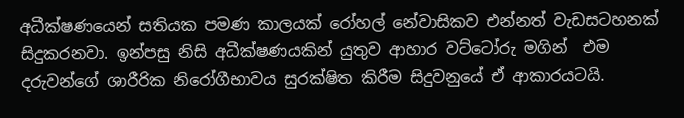අධීක්ෂණයෙන් සතියක පමණ කාලයක් රෝහල් නේවාසිකව එන්නත් වැඩසටහනක් සිදුකරනවා. ඉන්පසු නිසි අධීක්ෂණයකින් යුතුව ආහාර වට්ටෝරු මගින්  එම දරුවන්ගේ ශාරීරික නිරෝගීභාවය සුරක්ෂිත කිරීම සිදුවනුයේ ඒ ආකාරයටයි.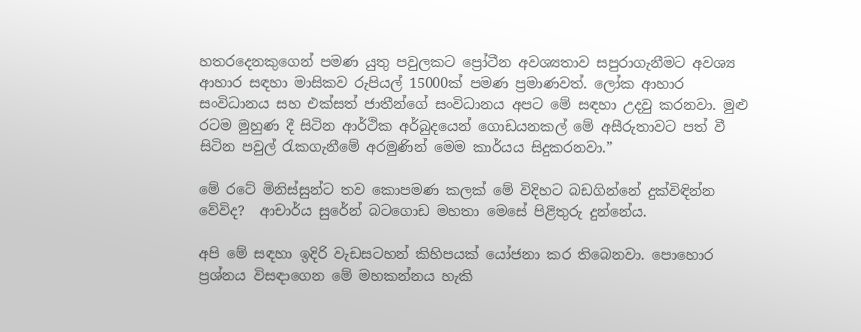හතරදෙනකුගෙන් පමණ යුතු පවුලකට ප්‍රෝටීන අවශ්‍යතාව සපුරාගැනීමට අවශ්‍ය ආහාර සඳහා මාසිකව රුපියල් 15000ක් පමණ ප්‍රමාණවත්. ලෝක ආහාර සංවිධානය සහ එක්සත් ජාතීන්ගේ සංවිධානය අපට මේ සඳහා උදවු කරනවා. මුළු රටම මුහුණ දී සිටින ආර්ථික අර්බුදයෙන් ගොඩයනකල් මේ අසීරුතාවට පත් වී සිටින පවුල් රැකගැනීමේ අරමුණින් මෙම කාර්යය සිදුකරනවා.”

මේ රටේ මිනිස්සුන්ට තව කොපමණ කලක් මේ විදිහට බඩගින්නේ දුක්විඳින්න වේවිද?  ආචාර්ය සුරේන් බටගොඩ මහතා මෙසේ පිළිතුරු දුන්නේය.

අපි මේ සඳහා ඉදිරි වැඩසටහන් කිහිපයක් යෝජනා කර තිබෙනවා. පොහොර ප්‍රශ්නය විසඳාගෙන මේ මහකන්නය හැකි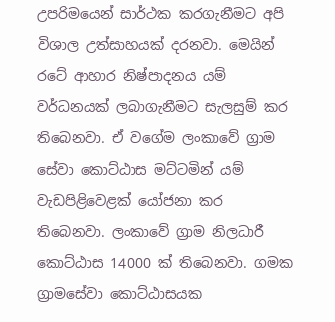උපරිමයෙන් සාර්ථක කරගැනීමට අපි විශාල උත්සාහයක් දරනවා. මෙයින් රටේ ආහාර නිෂ්පාදනය යම් වර්ධනයක් ලබාගැනීමට සැලසුම් කර තිබෙනවා. ඒ වගේම ලංකාවේ ග්‍රාම සේවා කොට්ඨාස මට්ටමින් යම් වැඩපිළිවෙළක් යෝජනා කර තිබෙනවා. ලංකාවේ ග්‍රාම නිලධාරී කොට්ඨාස 14000 ක් තිබෙනවා. ගමක ග්‍රාමසේවා කොට්ඨාසයක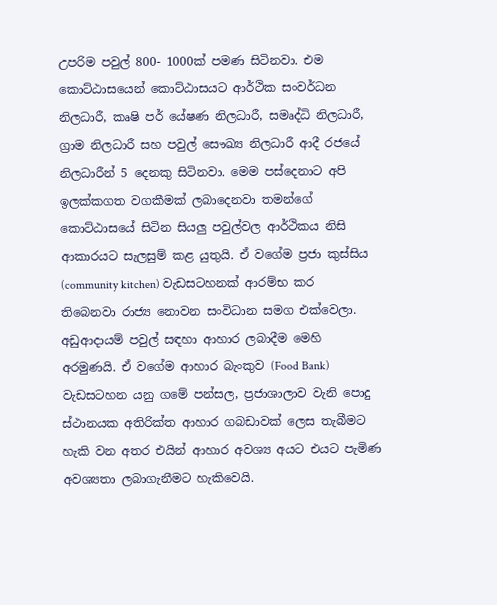උපරිම පවුල් 800- 1000ක් පමණ සිටිනවා. එම කොට්ඨාසයෙන් කොට්ඨාසයට ආර්ථික සංවර්ධන නිලධාරී, කෘෂි පර් යේෂණ නිලධාරී, සමෘද්ධි නිලධාරී, ග්‍රාම නිලධාරී සහ පවුල් සෞඛ්‍ය නිලධාරී ආදී රජයේ නිලධාරීන් 5 දෙනකු සිටිනවා. මෙම පස්දෙනාට අපි ඉලක්කගත වගකීමක් ලබාදෙනවා තමන්ගේ කොට්ඨාසයේ සිටින සියලු පවුල්වල ආර්ථිකය නිසි ආකාරයට සැලසුම් කළ යුතුයි. ඒ වගේම ප්‍රජා කුස්සිය (community kitchen) වැඩසටහනක් ආරම්භ කර තිබෙනවා රාජ්‍ය නොවන සංවිධාන සමග එක්වෙලා. අඩුආදායම් පවුල් සඳහා ආහාර ලබාදීම මෙහි අරමුණයි. ඒ වගේම ආහාර බැංකුව (Food Bank) වැඩසටහන යනු ගමේ පන්සල, ප්‍රජාශාලාව වැනි පොදු ස්ථානයක අතිරික්ත ආහාර ගබඩාවක් ලෙස තැබීමට හැකි වන අතර එයින් ආහාර අවශ්‍ය අයට එයට පැමිණ අවශ්‍යතා ලබාගැනීමට හැකිවෙයි.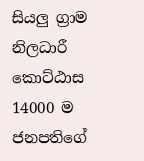සියලු ග්‍රාම නිලධාරී කොට්ඨාස 14000 ම ජනපතිගේ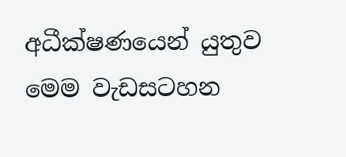අධීක්ෂණයෙන් යුතුව මෙම වැඩසටහන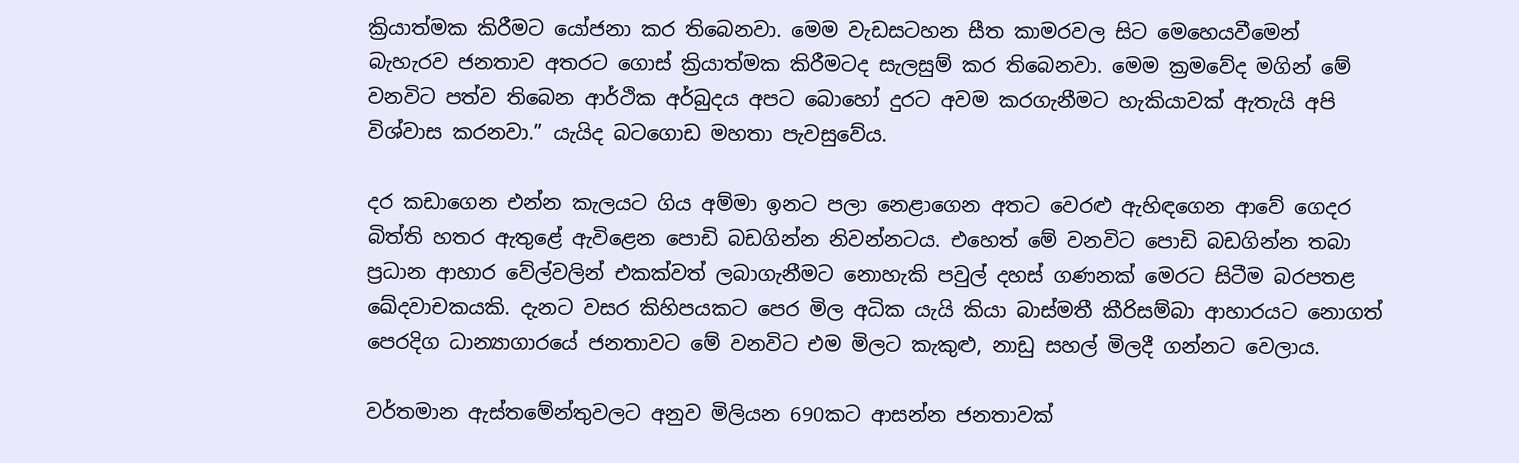ක්‍රියාත්මක කිරීමට යෝජනා කර තිබෙනවා. මෙම වැඩසටහන සීත කාමරවල සිට මෙහෙයවීමෙන් බැහැරව ජනතාව අතරට ගොස් ක්‍රියාත්මක කිරීමටද සැලසුම් කර තිබෙනවා. මෙම ක්‍රමවේද මගින් මේ වනවිට පත්ව තිබෙන ආර්ථික අර්බුදය අපට බොහෝ දුරට අවම කරගැනීමට හැකියාවක් ඇතැයි අපි විශ්වාස කරනවා.” යැයිද බටගොඩ මහතා පැවසුවේය.

දර කඩාගෙන එන්න කැලයට ගිය අම්මා ඉනට පලා නෙළාගෙන අතට වෙරළු ඇහිඳගෙන ආවේ ගෙදර බිත්ති හතර ඇතුළේ ඇවිළෙන පොඩි බඩගින්න නිවන්නටය. එහෙත් මේ වනවිට පොඩි බඩගින්න තබා ප්‍රධාන ආහාර වේල්වලින් එකක්වත් ලබාගැනීමට නොහැකි පවුල් දහස් ගණනක් මෙරට සිටීම බරපතළ ඛේදවාචකයකි. දැනට වසර කිහිපයකට පෙර මිල අධික යැයි කියා බාස්මතී කීරිසම්බා ආහාරයට නොගත් පෙරදිග ධාන්‍යාගාරයේ ජනතාවට මේ වනවිට එම මිලට කැකුළු, නාඩු සහල් මිලදී ගන්නට වෙලාය.

වර්තමාන ඇස්තමේන්තුවලට අනුව මිලියන 690කට ආසන්න ජනතාවක්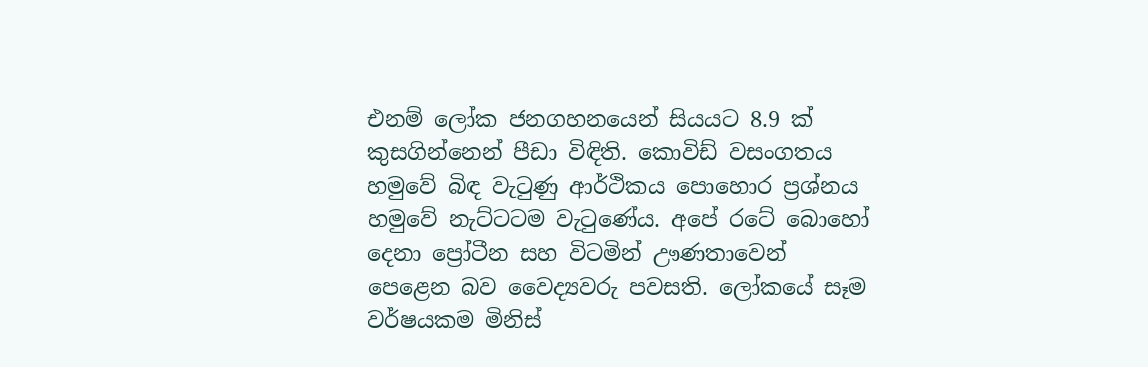එනම් ලෝක ජනගහනයෙන් සියයට 8.9 ක් කුසගින්නෙන් පීඩා විඳිති. කොවිඩ් වසංගතය හමුවේ බිඳ වැටුණු ආර්ථිකය පොහොර ප්‍රශ්නය හමුවේ නැට්ටටම වැටුණේය. අපේ රටේ බොහෝ දෙනා ප්‍රෝටීන සහ විටමින් ඌණතාවෙන් පෙළෙන බව වෛද්‍යවරු පවසති. ලෝකයේ සෑම වර්ෂයකම මිනිස්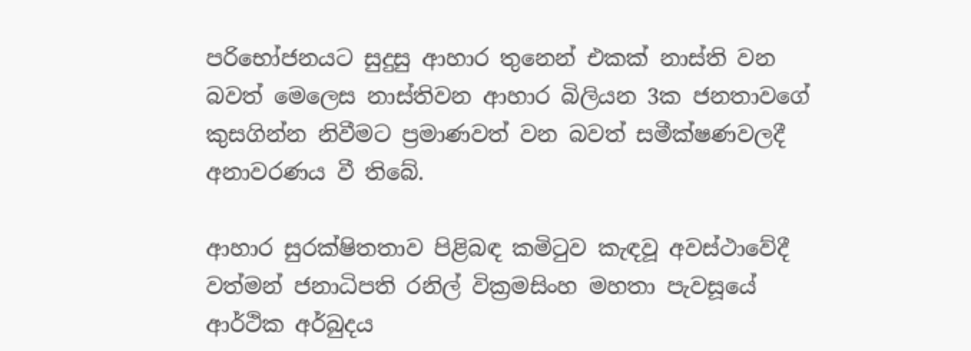පරිභෝජනයට සුදුසු ආහාර තුනෙන් එකක් නාස්ති වන බවත් මෙලෙස නාස්තිවන ආහාර බිලියන 3ක ජනතාවගේ කුසගින්න නිවීමට ප්‍රමාණවත් වන බවත් සමීක්ෂණවලදී අනාවරණය වී තිබේ.

ආහාර සුරක්ෂිතතාව පිළිබඳ කමිටුව කැඳවූ අවස්ථාවේදී වත්මන් ජනාධිපති රනිල් වික්‍රමසිංහ මහතා පැවසූයේ ආර්ථික අර්බුදය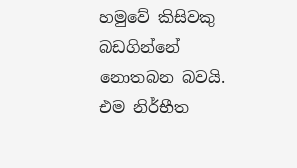හමුවේ කිසිවකු බඩගින්නේ නොතබන බවයි. එම නිර්භීත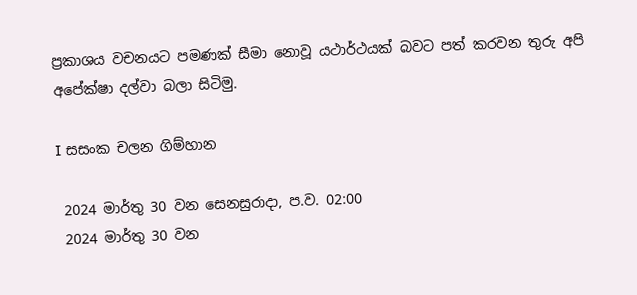ප්‍රකාශය වචනයට පමණක් සීමා නොවූ යථාර්ථයක් බවට පත් කරවන තුරු අපි අපේක්ෂා දල්වා බලා සිටිමු.

I සසංක චලන ගිම්හාන

 2024 මාර්තු 30 වන සෙනසුරාදා, ප.ව. 02:00
 2024 මාර්තු 30 වන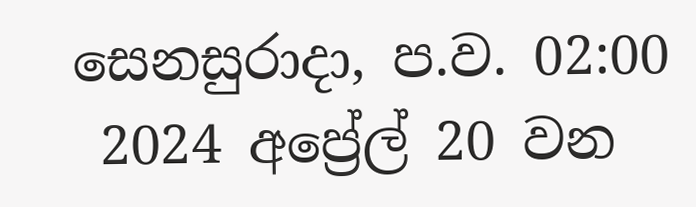සෙනසුරාදා, ප.ව. 02:00
 2024 අප්‍රේල් 20 වන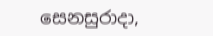සෙනසුරාදා,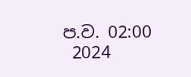ප.ව. 02:00
 2024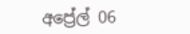අප්‍රේල් 06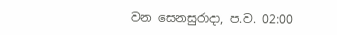වන සෙනසුරාදා, ප.ව. 02:00